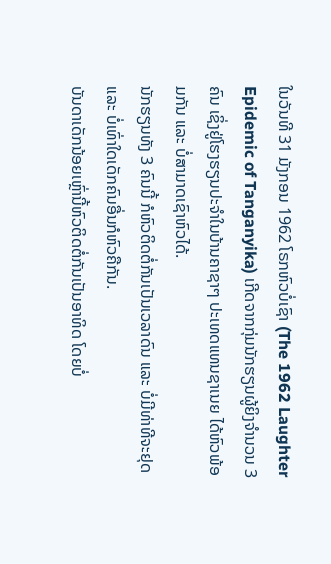ໃນວັນທີ 31 ມັງກອນ 1962 ໂຣກຫົວບໍ່ເຊົາ (The 1962 Laughter Epidemic of Tanganyika) ເກີດຈາກກຸ່ມນັກຮຽນຜູ້ຍິງຈຳນວນ 3 ຄົນ ເຊິ່ງຢູ່ໂຮງຮຽນປະຈຳໃນບ້ານຄາຊາໆ ປະເທດແທນຊາເນຍ ໄດ້ຫົວພ້ອມກັນ ແລະ ບໍ່ສາມາດເຊົາຫົວໄດ້.
ນັກຮຽນທັງ 3 ຄົນນີ້ ກໍຫົວຕິດຕໍ່ກັນເປັນເວລາດົນ ແລະ ບໍ່ມີທ່າທີຈະຢຸດ ແລະ ບໍ່ເທົ່າໃດເດັກຄົນອື່ນກໍຫົວຄືກັນ.
ບັນດາເດັກນ້ອຍເຫຼົ່ານີ້ຫົວຕິດຕໍ່ກັນເປັນອາທິດ ໂດຍບໍ່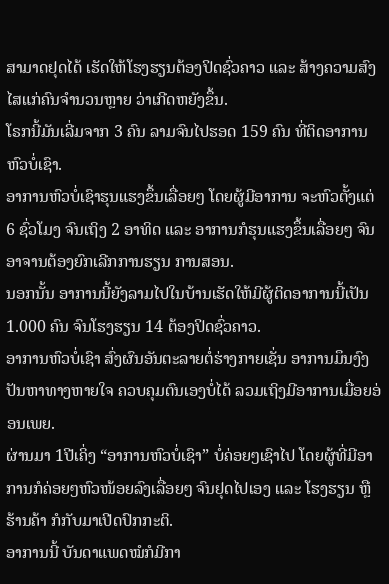ສາມາດຢຸດໄດ້ ເຮັດໃຫ້ໂຮງຮຽນຕ້ອງປິດຊົ່ວຄາວ ແລະ ສ້າງຄວາມສົງໄສແກ່ຄົນຈຳນວນຫຼາຍ ວ່າເກີດຫຍັງຂຶ້ນ.
ໂຣກນີ້ມັນເລີ່ມຈາກ 3 ຄົນ ລາມຈົນໄປຮອດ 159 ຄົນ ທີ່ຕິດອາການຫົວບໍ່ເຊົາ.
ອາການຫົວບໍ່ເຊົາຮຸນແຮງຂຶ້ນເລື່ອຍໆ ໂດຍຜູ້ມີອາການ ຈະຫົວຕັ້ງແຕ່ 6 ຊົ່ວໂມງ ຈົນເຖິງ 2 ອາທິດ ແລະ ອາການກໍຮຸນແຮງຂຶ້ນເລື່ອຍໆ ຈົນອາຈານຕ້ອງຍົກເລີກການຮຽນ ການສອນ.
ນອກນັ້ນ ອາການນີ້ຍັງລາມໄປໃນບ້ານເຮັດໃຫ້ມີຜູ້ຕິດອາການນີ້ເປັນ 1.000 ຄົນ ຈົນໂຮງຮຽນ 14 ຕ້ອງປິດຊົ່ວຄາວ.
ອາການຫົວບໍ່ເຊົາ ສົ່ງຜົນອັນຕະລາຍຕໍ່ຮ່າງກາຍເຊັ່ນ ອາການມຶນງົງ ປັນຫາທາງຫາຍໃຈ ຄວບຄຸມຕົນເອງບໍ່ໄດ້ ລວມເຖິງມີອາການເມື່ອຍອ່ອນເພຍ.
ຜ່ານມາ 1ປີເຄິ່ງ “ອາການຫົວບໍ່ເຊົາ” ບໍ່ຄ່ອຍໆເຊົາໄປ ໂດຍຜູ້ທີ່ມີອາການກໍຄ່ອຍໆຫົວໜ້ອຍລົງເລື່ອຍໆ ຈົນຢຸດໄປເອງ ແລະ ໂຮງຮຽນ ຫຼື ຮ້ານຄ້າ ກໍກັບມາເປີດປົກກະຕິ.
ອາການນີ້ ບັນດາແພດໝໍກໍມີກາ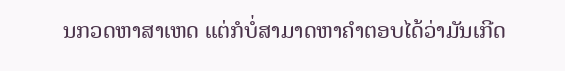ນກວດຫາສາເຫດ ແຕ່ກໍບໍ່ສາມາດຫາຄຳຕອບໄດ້ວ່າມັນເກີດ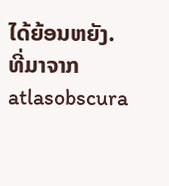ໄດ້ຍ້ອນຫຍັງ.
ທີ່ມາຈາກ atlasobscura